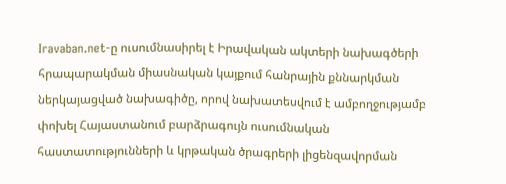Iravaban.net-ը ուսումնասիրել է Իրավական ակտերի նախագծերի հրապարակման միասնական կայքում հանրային քննարկման ներկայացված նախագիծը, որով նախատեսվում է ամբողջությամբ փոխել Հայաստանում բարձրագույն ուսումնական հաստատությունների և կրթական ծրագրերի լիցենզավորման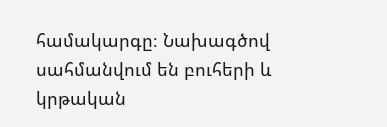համակարգը։ Նախագծով սահմանվում են բուհերի և կրթական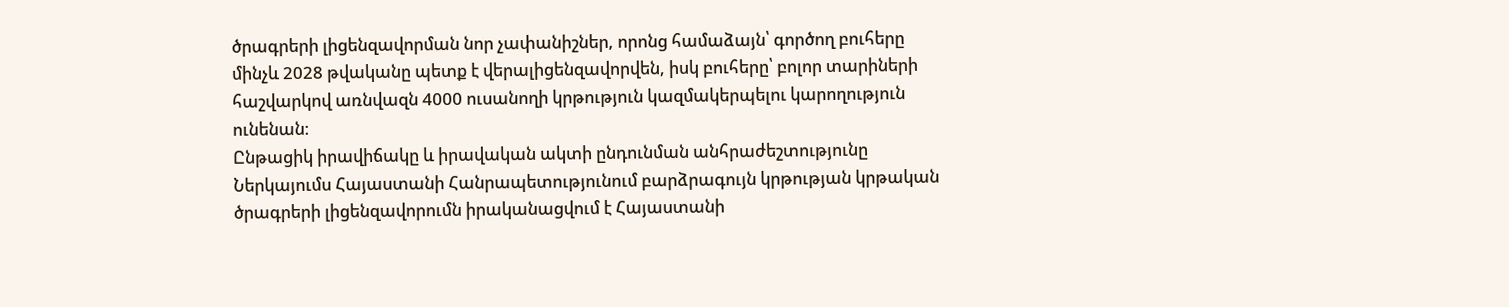ծրագրերի լիցենզավորման նոր չափանիշներ, որոնց համաձայն՝ գործող բուհերը մինչև 2028 թվականը պետք է վերալիցենզավորվեն, իսկ բուհերը՝ բոլոր տարիների հաշվարկով առնվազն 4000 ուսանողի կրթություն կազմակերպելու կարողություն ունենան։
Ընթացիկ իրավիճակը և իրավական ակտի ընդունման անհրաժեշտությունը
Ներկայումս Հայաստանի Հանրապետությունում բարձրագույն կրթության կրթական ծրագրերի լիցենզավորումն իրականացվում է Հայաստանի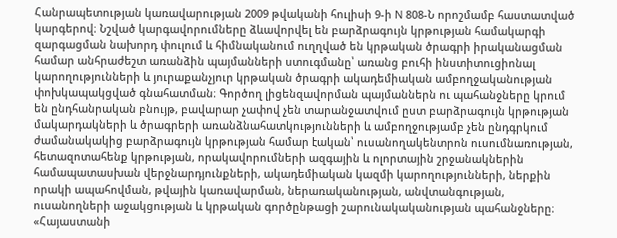Հանրապետության կառավարության 2009 թվականի հուլիսի 9-ի N 808-Ն որոշմամբ հաստատված կարգերով։ Նշված կարգավորումները ձևավորվել են բարձրագույն կրթության համակարգի զարգացման նախորդ փուլում և հիմնականում ուղղված են կրթական ծրագրի իրականացման համար անհրաժեշտ առանձին պայմանների ստուգմանը՝ առանց բուհի ինստիտուցիոնալ կարողությունների և յուրաքանչյուր կրթական ծրագրի ակադեմիական ամբողջականության փոխկապակցված գնահատման։ Գործող լիցենզավորման պայմաններն ու պահանջները կրում են ընդհանրական բնույթ, բավարար չափով չեն տարանջատվում ըստ բարձրագույն կրթության մակարդակների և ծրագրերի առանձնահատկությունների և ամբողջությամբ չեն ընդգրկում ժամանակակից բարձրագույն կրթության համար էական՝ ուսանողակենտրոն ուսումնառության, հետազոտահենք կրթության, որակավորումների ազգային և ոլորտային շրջանակներին համապատասխան վերջնարդյունքների, ակադեմիական կազմի կարողությունների, ներքին որակի ապահովման, թվային կառավարման, ներառականության, անվտանգության, ուսանողների աջակցության և կրթական գործընթացի շարունակականության պահանջները։ «Հայաստանի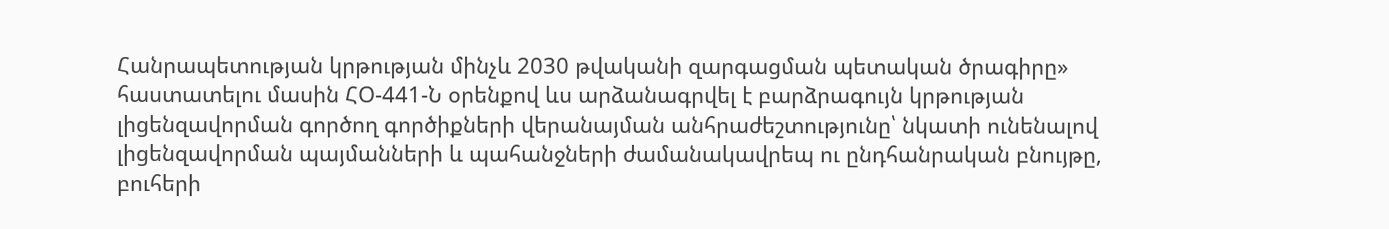Հանրապետության կրթության մինչև 2030 թվականի զարգացման պետական ծրագիրը» հաստատելու մասին ՀՕ-441-Ն օրենքով ևս արձանագրվել է բարձրագույն կրթության լիցենզավորման գործող գործիքների վերանայման անհրաժեշտությունը՝ նկատի ունենալով լիցենզավորման պայմանների և պահանջների ժամանակավրեպ ու ընդհանրական բնույթը, բուհերի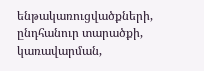ենթակառուցվածքների, ընդհանուր տարածքի, կառավարման,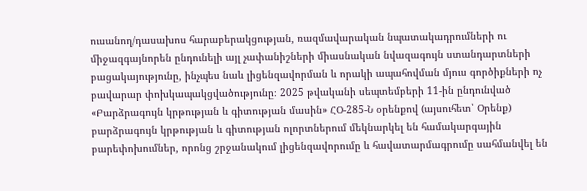ուսանող/դասախոս հարաբերակցության, ռազմավարական նպատակադրումների ու միջազգայնորեն ընդունելի այլ չափանիշների միասնական նվազագույն ստանդարտների բացակայությունը, ինչպես նաև լիցենզավորման և որակի ապահովման մյուս գործիքների ոչ բավարար փոխկապակցվածությունը։ 2025 թվականի սեպտեմբերի 11-ին ընդունված «Բարձրագույն կրթության և գիտության մասին» ՀՕ-285-Ն օրենքով (այսուհետ՝ Օրենք) բարձրագույն կրթության և գիտության ոլորտներում մեկնարկել են համակարգային բարեփոխումներ, որոնց շրջանակում լիցենզավորումը և հավատարմագրումը սահմանվել են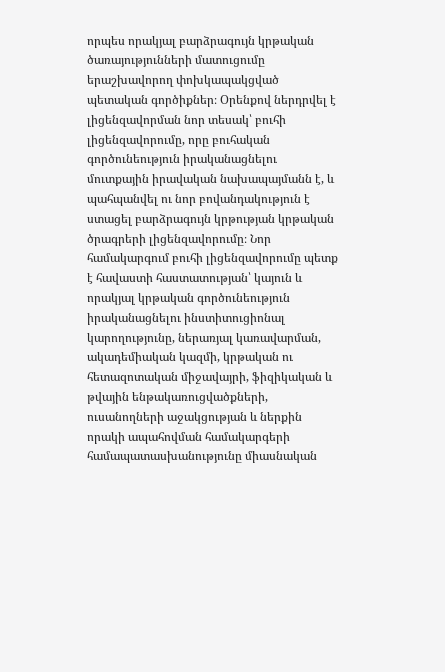որպես որակյալ բարձրագույն կրթական ծառայությունների մատուցումը երաշխավորող փոխկապակցված պետական գործիքներ։ Օրենքով ներդրվել է լիցենզավորման նոր տեսակ՝ բուհի լիցենզավորումը, որը բուհական գործունեություն իրականացնելու մուտքային իրավական նախապայմանն է, և պահպանվել ու նոր բովանդակություն է ստացել բարձրագույն կրթության կրթական ծրագրերի լիցենզավորումը։ Նոր համակարգում բուհի լիցենզավորումը պետք է հավաստի հաստատության՝ կայուն և որակյալ կրթական գործունեություն իրականացնելու ինստիտուցիոնալ կարողությունը, ներառյալ կառավարման, ակադեմիական կազմի, կրթական ու հետազոտական միջավայրի, ֆիզիկական և թվային ենթակառուցվածքների, ուսանողների աջակցության և ներքին որակի ապահովման համակարգերի համապատասխանությունը միասնական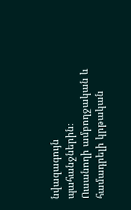նվազագույն պահանջներին։
Ուսանողի ամբողջական և համադրելի կրթական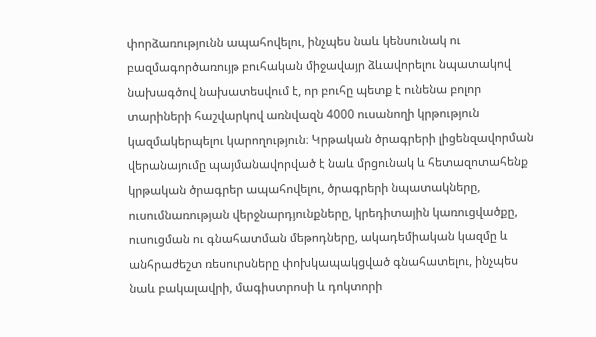փորձառությունն ապահովելու, ինչպես նաև կենսունակ ու բազմագործառույթ բուհական միջավայր ձևավորելու նպատակով նախագծով նախատեսվում է, որ բուհը պետք է ունենա բոլոր տարիների հաշվարկով առնվազն 4000 ուսանողի կրթություն կազմակերպելու կարողություն։ Կրթական ծրագրերի լիցենզավորման վերանայումը պայմանավորված է նաև մրցունակ և հետազոտահենք կրթական ծրագրեր ապահովելու, ծրագրերի նպատակները, ուսումնառության վերջնարդյունքները, կրեդիտային կառուցվածքը, ուսուցման ու գնահատման մեթոդները, ակադեմիական կազմը և անհրաժեշտ ռեսուրսները փոխկապակցված գնահատելու, ինչպես նաև բակալավրի, մագիստրոսի և դոկտորի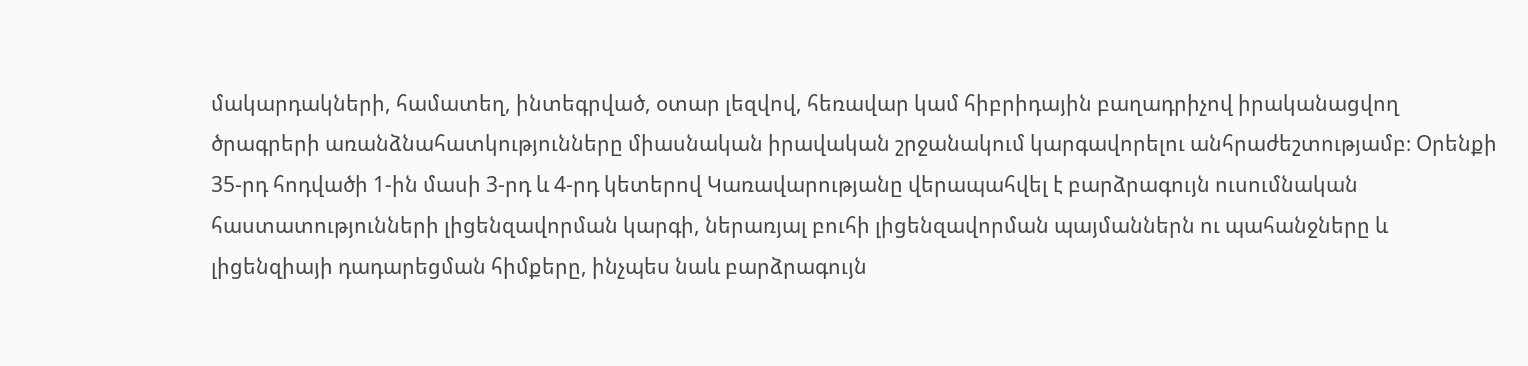մակարդակների, համատեղ, ինտեգրված, օտար լեզվով, հեռավար կամ հիբրիդային բաղադրիչով իրականացվող ծրագրերի առանձնահատկությունները միասնական իրավական շրջանակում կարգավորելու անհրաժեշտությամբ։ Օրենքի 35-րդ հոդվածի 1-ին մասի 3-րդ և 4-րդ կետերով Կառավարությանը վերապահվել է բարձրագույն ուսումնական հաստատությունների լիցենզավորման կարգի, ներառյալ բուհի լիցենզավորման պայմաններն ու պահանջները և լիցենզիայի դադարեցման հիմքերը, ինչպես նաև բարձրագույն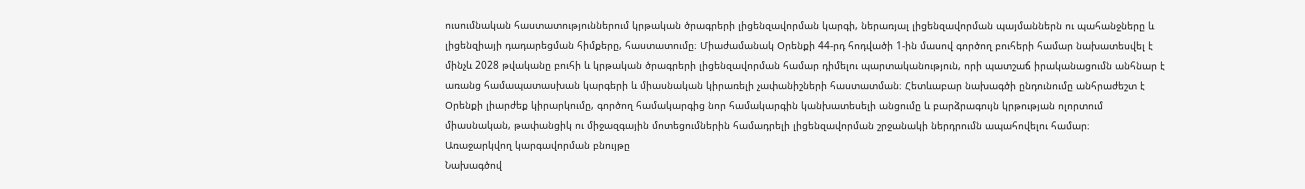ուսումնական հաստատություններում կրթական ծրագրերի լիցենզավորման կարգի, ներառյալ լիցենզավորման պայմաններն ու պահանջները և լիցենզիայի դադարեցման հիմքերը, հաստատումը։ Միաժամանակ Օրենքի 44-րդ հոդվածի 1-ին մասով գործող բուհերի համար նախատեսվել է մինչև 2028 թվականը բուհի և կրթական ծրագրերի լիցենզավորման համար դիմելու պարտականություն, որի պատշաճ իրականացումն անհնար է առանց համապատասխան կարգերի և միասնական կիրառելի չափանիշների հաստատման։ Հետևաբար նախագծի ընդունումը անհրաժեշտ է Օրենքի լիարժեք կիրարկումը, գործող համակարգից նոր համակարգին կանխատեսելի անցումը և բարձրագույն կրթության ոլորտում միասնական, թափանցիկ ու միջազգային մոտեցումներին համադրելի լիցենզավորման շրջանակի ներդրումն ապահովելու համար։
Առաջարկվող կարգավորման բնույթը
Նախագծով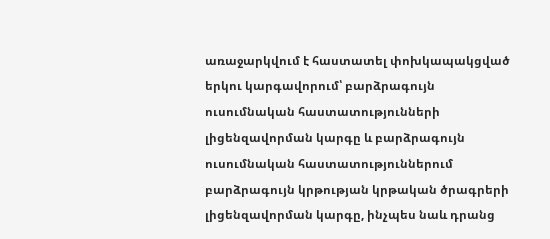առաջարկվում է հաստատել փոխկապակցված երկու կարգավորում՝ բարձրագույն ուսումնական հաստատությունների լիցենզավորման կարգը և բարձրագույն ուսումնական հաստատություններում բարձրագույն կրթության կրթական ծրագրերի լիցենզավորման կարգը, ինչպես նաև դրանց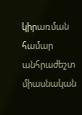կիրառման համար անհրաժեշտ միասնական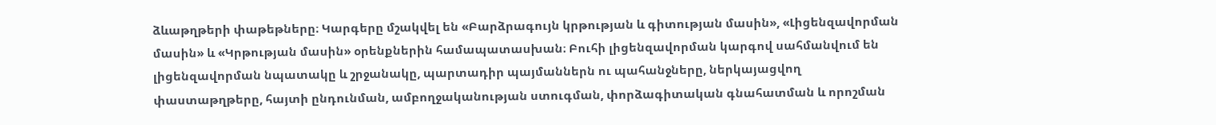ձևաթղթերի փաթեթները։ Կարգերը մշակվել են «Բարձրագույն կրթության և գիտության մասին», «Լիցենզավորման մասին» և «Կրթության մասին» օրենքներին համապատասխան։ Բուհի լիցենզավորման կարգով սահմանվում են լիցենզավորման նպատակը և շրջանակը, պարտադիր պայմաններն ու պահանջները, ներկայացվող փաստաթղթերը, հայտի ընդունման, ամբողջականության ստուգման, փորձագիտական գնահատման և որոշման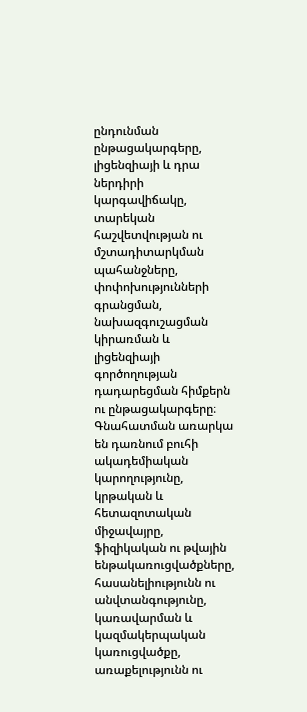ընդունման ընթացակարգերը, լիցենզիայի և դրա ներդիրի կարգավիճակը, տարեկան հաշվետվության ու մշտադիտարկման պահանջները, փոփոխությունների գրանցման, նախազգուշացման կիրառման և լիցենզիայի գործողության դադարեցման հիմքերն ու ընթացակարգերը։ Գնահատման առարկա են դառնում բուհի ակադեմիական կարողությունը, կրթական և հետազոտական միջավայրը, ֆիզիկական ու թվային ենթակառուցվածքները, հասանելիությունն ու անվտանգությունը, կառավարման և կազմակերպական կառուցվածքը, առաքելությունն ու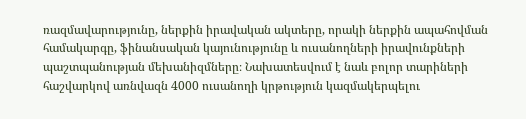ռազմավարությունը, ներքին իրավական ակտերը, որակի ներքին ապահովման համակարգը, ֆինանսական կայունությունը և ուսանողների իրավունքների պաշտպանության մեխանիզմները։ Նախատեսվում է նաև բոլոր տարիների հաշվարկով առնվազն 4000 ուսանողի կրթություն կազմակերպելու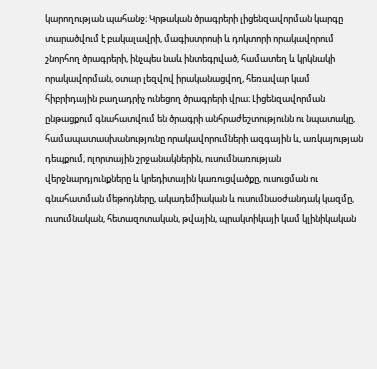կարողության պահանջ։ Կրթական ծրագրերի լիցենզավորման կարգը տարածվում է բակալավրի, մագիստրոսի և դոկտորի որակավորում շնորհող ծրագրերի, ինչպես նաև ինտեգրված, համատեղ և կրկնակի որակավորման, օտար լեզվով իրականացվող, հեռավար կամ հիբրիդային բաղադրիչ ունեցող ծրագրերի վրա։ Լիցենզավորման ընթացքում գնահատվում են ծրագրի անհրաժեշտությունն ու նպատակը, համապատասխանությունը որակավորումների ազգային և, առկայության դեպքում, ոլորտային շրջանակներին, ուսումնառության վերջնարդյունքները և կրեդիտային կառուցվածքը, ուսուցման ու գնահատման մեթոդները, ակադեմիական և ուսումնաօժանդակ կազմը, ուսումնական, հետազոտական, թվային, պրակտիկայի կամ կլինիկական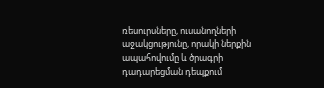ռեսուրսները, ուսանողների աջակցությունը, որակի ներքին ապահովումը և ծրագրի դադարեցման դեպքում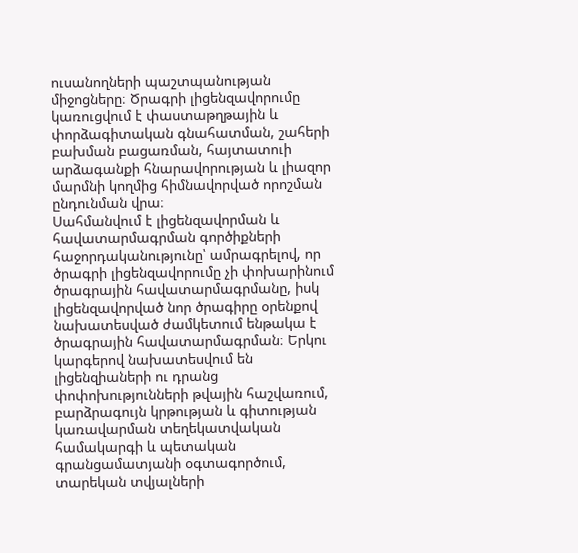ուսանողների պաշտպանության միջոցները։ Ծրագրի լիցենզավորումը կառուցվում է փաստաթղթային և փորձագիտական գնահատման, շահերի բախման բացառման, հայտատուի արձագանքի հնարավորության և լիազոր մարմնի կողմից հիմնավորված որոշման ընդունման վրա։
Սահմանվում է լիցենզավորման և հավատարմագրման գործիքների հաջորդականությունը՝ ամրագրելով, որ ծրագրի լիցենզավորումը չի փոխարինում ծրագրային հավատարմագրմանը, իսկ լիցենզավորված նոր ծրագիրը օրենքով նախատեսված ժամկետում ենթակա է ծրագրային հավատարմագրման։ Երկու կարգերով նախատեսվում են լիցենզիաների ու դրանց փոփոխությունների թվային հաշվառում, բարձրագույն կրթության և գիտության կառավարման տեղեկատվական համակարգի և պետական գրանցամատյանի օգտագործում, տարեկան տվյալների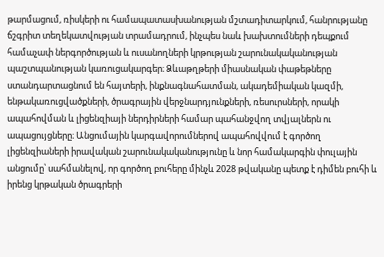թարմացում, ռիսկերի ու համապատասխանության մշտադիտարկում, հանրությանը ճշգրիտ տեղեկատվության տրամադրում, ինչպես նաև խախտումների դեպքում համաչափ ներգործության և ուսանողների կրթության շարունակականության պաշտպանության կառուցակարգեր։ Ձևաթղթերի միասնական փաթեթները ստանդարտացնում են հայտերի, ինքնագնահատման, ակադեմիական կազմի, ենթակառուցվածքների, ծրագրային վերջնարդյունքների, ռեսուրսների, որակի ապահովման և լիցենզիայի ներդիրների համար պահանջվող տվյալներն ու ապացույցները։ Անցումային կարգավորումներով ապահովվում է գործող լիցենզիաների իրավական շարունակականությունը և նոր համակարգին փուլային անցումը՝ սահմանելով, որ գործող բուհերը մինչև 2028 թվականը պետք է դիմեն բուհի և իրենց կրթական ծրագրերի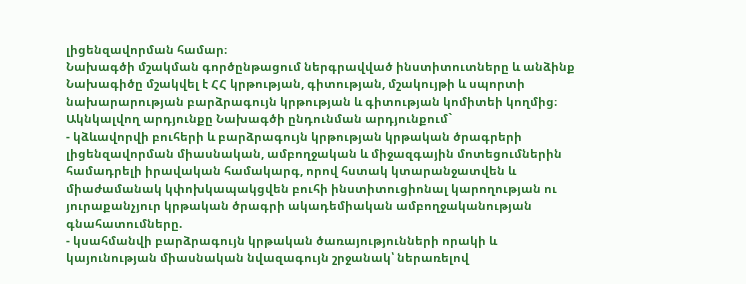լիցենզավորման համար։
Նախագծի մշակման գործընթացում ներգրավված ինստիտուտները և անձինք
Նախագիծը մշակվել է ՀՀ կրթության, գիտության, մշակույթի և սպորտի նախարարության բարձրագույն կրթության և գիտության կոմիտեի կողմից։
Ակնկալվող արդյունքը Նախագծի ընդունման արդյունքում`
- կձևավորվի բուհերի և բարձրագույն կրթության կրթական ծրագրերի լիցենզավորման միասնական, ամբողջական և միջազգային մոտեցումներին համադրելի իրավական համակարգ, որով հստակ կտարանջատվեն և միաժամանակ կփոխկապակցվեն բուհի ինստիտուցիոնալ կարողության ու յուրաքանչյուր կրթական ծրագրի ակադեմիական ամբողջականության գնահատումները.
- կսահմանվի բարձրագույն կրթական ծառայությունների որակի և կայունության միասնական նվազագույն շրջանակ՝ ներառելով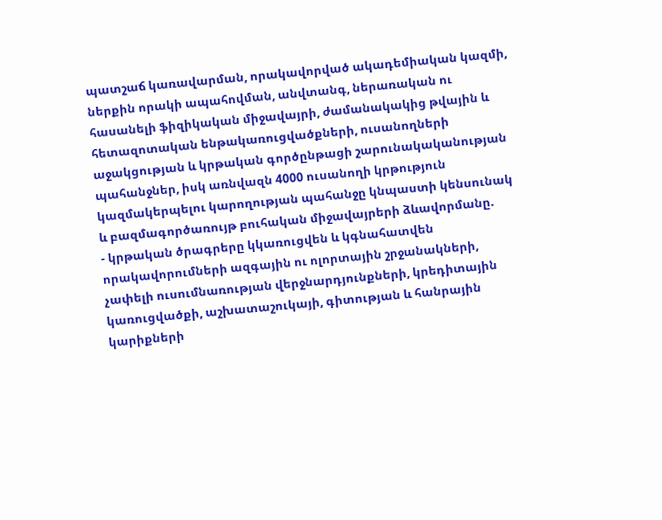պատշաճ կառավարման, որակավորված ակադեմիական կազմի, ներքին որակի ապահովման, անվտանգ, ներառական ու հասանելի ֆիզիկական միջավայրի, ժամանակակից թվային և հետազոտական ենթակառուցվածքների, ուսանողների աջակցության և կրթական գործընթացի շարունակականության պահանջներ, իսկ առնվազն 4000 ուսանողի կրթություն կազմակերպելու կարողության պահանջը կնպաստի կենսունակ և բազմագործառույթ բուհական միջավայրերի ձևավորմանը.
- կրթական ծրագրերը կկառուցվեն և կգնահատվեն որակավորումների ազգային ու ոլորտային շրջանակների, չափելի ուսումնառության վերջնարդյունքների, կրեդիտային կառուցվածքի, աշխատաշուկայի, գիտության և հանրային կարիքների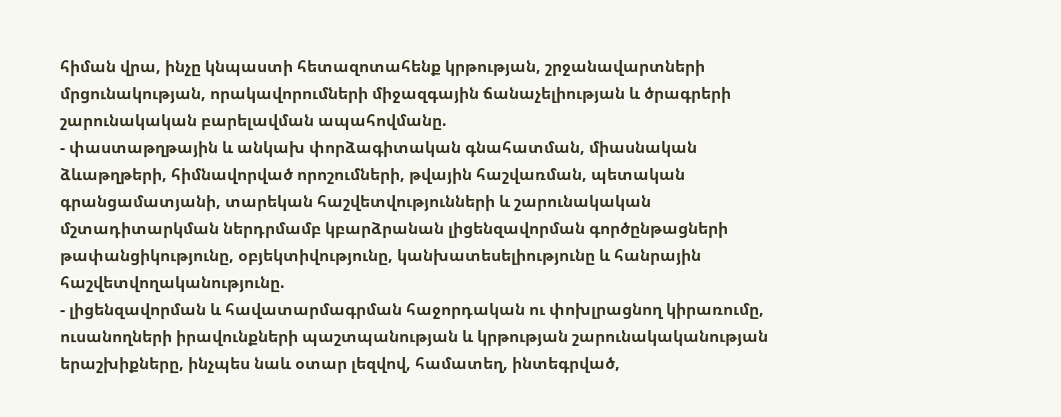հիման վրա, ինչը կնպաստի հետազոտահենք կրթության, շրջանավարտների մրցունակության, որակավորումների միջազգային ճանաչելիության և ծրագրերի շարունակական բարելավման ապահովմանը.
- փաստաթղթային և անկախ փորձագիտական գնահատման, միասնական ձևաթղթերի, հիմնավորված որոշումների, թվային հաշվառման, պետական գրանցամատյանի, տարեկան հաշվետվությունների և շարունակական մշտադիտարկման ներդրմամբ կբարձրանան լիցենզավորման գործընթացների թափանցիկությունը, օբյեկտիվությունը, կանխատեսելիությունը և հանրային հաշվետվողականությունը.
- լիցենզավորման և հավատարմագրման հաջորդական ու փոխլրացնող կիրառումը, ուսանողների իրավունքների պաշտպանության և կրթության շարունակականության երաշխիքները, ինչպես նաև օտար լեզվով, համատեղ, ինտեգրված,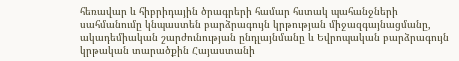հեռավար և հիբրիդային ծրագրերի համար հստակ պահանջների սահմանումը կնպաստեն բարձրագույն կրթության միջազգայնացմանը, ակադեմիական շարժունության ընդլայնմանը և Եվրոպական բարձրագույն կրթական տարածքին Հայաստանի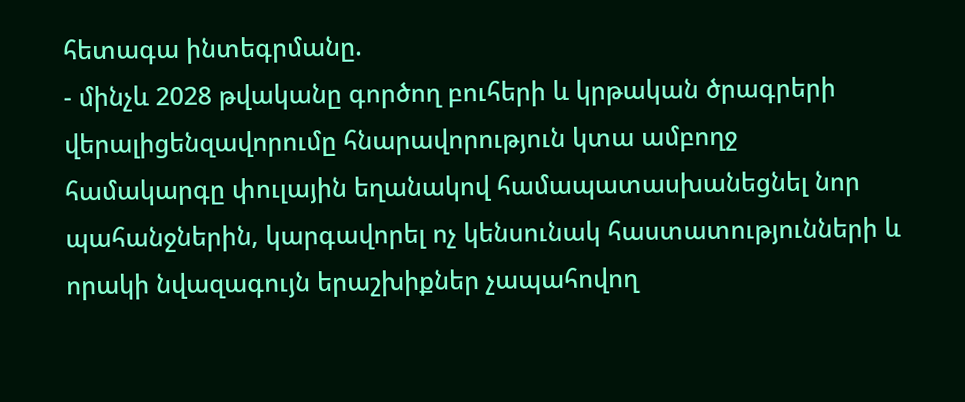հետագա ինտեգրմանը.
- մինչև 2028 թվականը գործող բուհերի և կրթական ծրագրերի վերալիցենզավորումը հնարավորություն կտա ամբողջ համակարգը փուլային եղանակով համապատասխանեցնել նոր պահանջներին, կարգավորել ոչ կենսունակ հաստատությունների և որակի նվազագույն երաշխիքներ չապահովող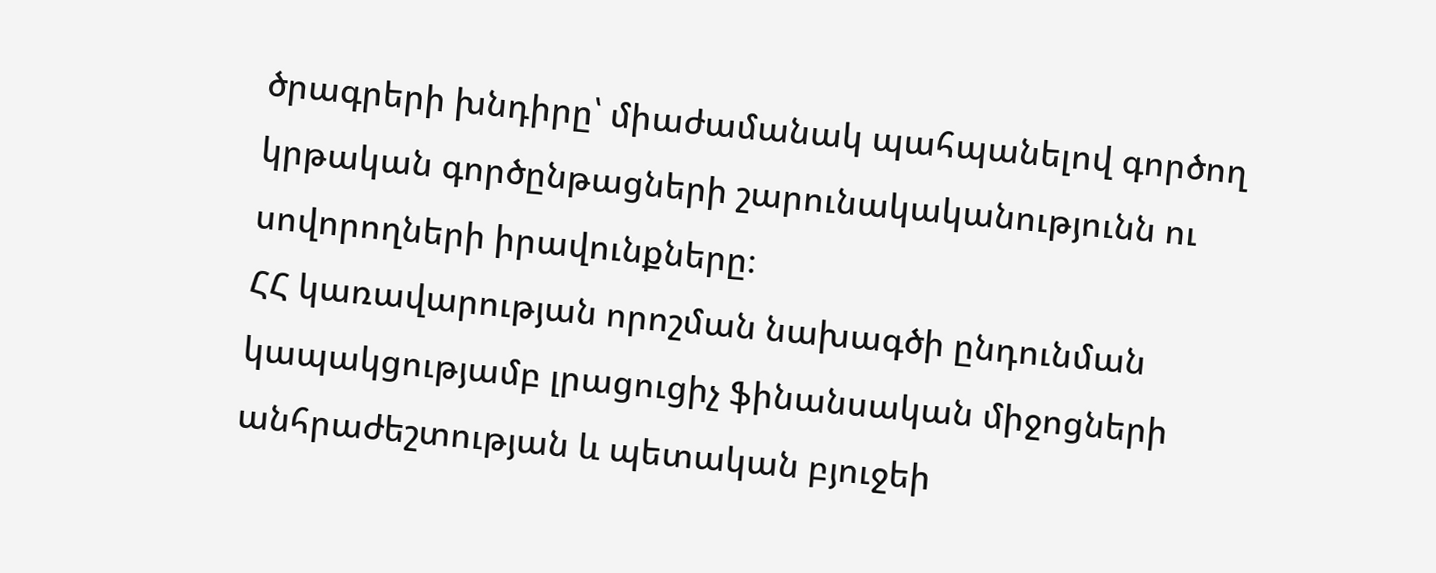ծրագրերի խնդիրը՝ միաժամանակ պահպանելով գործող կրթական գործընթացների շարունակականությունն ու սովորողների իրավունքները։
ՀՀ կառավարության որոշման նախագծի ընդունման կապակցությամբ լրացուցիչ ֆինանսական միջոցների անհրաժեշտության և պետական բյուջեի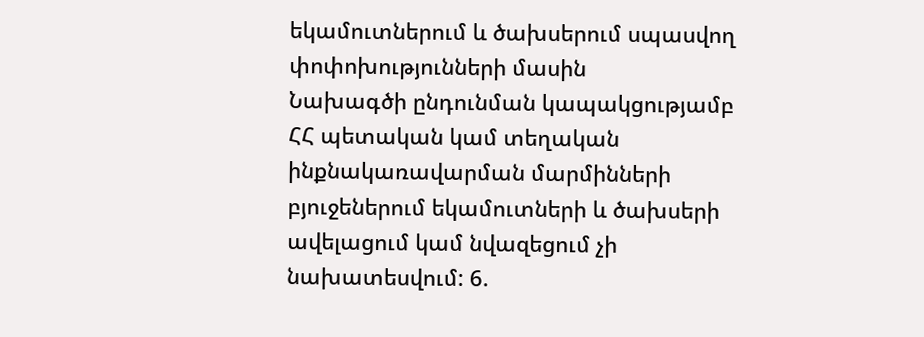եկամուտներում և ծախսերում սպասվող փոփոխությունների մասին
Նախագծի ընդունման կապակցությամբ ՀՀ պետական կամ տեղական ինքնակառավարման մարմինների բյուջեներում եկամուտների և ծախսերի ավելացում կամ նվազեցում չի նախատեսվում: 6.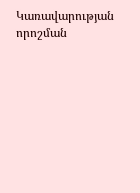Կառավարության որոշման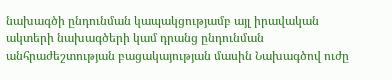նախագծի ընդունման կապակցությամբ այլ իրավական ակտերի նախագծերի կամ դրանց ընդունման անհրաժեշտության բացակայության մասին Նախագծով ուժը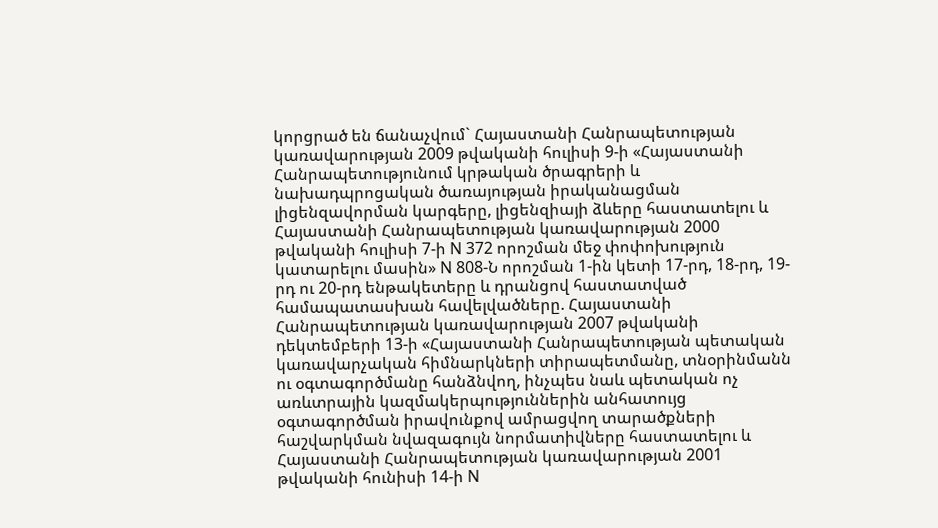կորցրած են ճանաչվում` Հայաստանի Հանրապետության կառավարության 2009 թվականի հուլիսի 9-ի «Հայաստանի Հանրապետությունում կրթական ծրագրերի և նախադպրոցական ծառայության իրականացման լիցենզավորման կարգերը, լիցենզիայի ձևերը հաստատելու և Հայաստանի Հանրապետության կառավարության 2000 թվականի հուլիսի 7-ի N 372 որոշման մեջ փոփոխություն կատարելու մասին» N 808-Ն որոշման 1-ին կետի 17-րդ, 18-րդ, 19-րդ ու 20-րդ ենթակետերը և դրանցով հաստատված համապատասխան հավելվածները. Հայաստանի Հանրապետության կառավարության 2007 թվականի դեկտեմբերի 13-ի «Հայաստանի Հանրապետության պետական կառավարչական հիմնարկների տիրապետմանը, տնօրինմանն ու օգտագործմանը հանձնվող, ինչպես նաև պետական ոչ առևտրային կազմակերպություններին անհատույց օգտագործման իրավունքով ամրացվող տարածքների հաշվարկման նվազագույն նորմատիվները հաստատելու և Հայաստանի Հանրապետության կառավարության 2001 թվականի հունիսի 14-ի N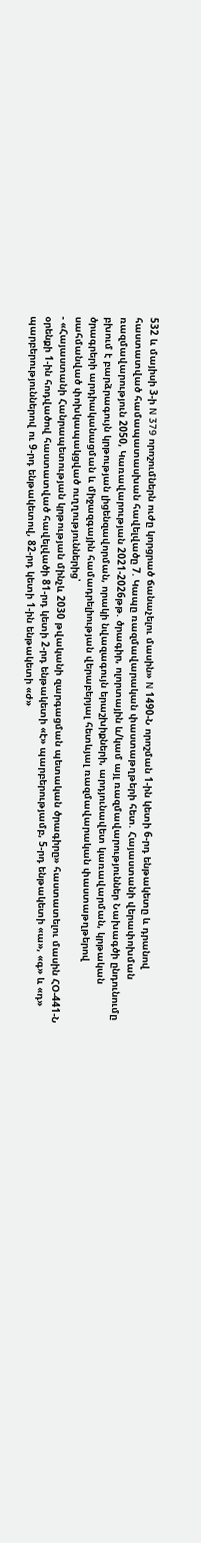532 և մայիսի 3-ի N 379 որոշումներն ուժը կորցրած ճանաչելու մասին» N 1490-Ն որոշման 1-ին կետի 6-րդ ենթակետը և դրանով հաստատված համապատասխան հավելվածը 7. Կապը ռազմավարական փաստաթղթերի հետ. Հայաստանի վերափոխման ռազմավարություն 2050, Կառավարության 2021-2026թթ. ծրագիր, ոլորտային և/կամ այլ ռազմավարություններ Նախագծի ընդունումը բխում է բարձրագույն կրթության լիցենզավորման, որակի նվազագույն երաշխիքների, արդյունավետ կառավարման, կրթական ծրագրերի արդիականացման և միջազգային համադրելիության վերաբերյալ հետևյալ ռազմավարական փաստաթղթերով սահմանված փոխկապակցված ուղղություններից՝
- «Հայաստանի Հանրապետության կրթության մինչև 2030 թվականի զարգացման պետական ծրագիրը» հաստատելու մասին ՀՕ-441-Ն օրենքի 1-ին հոդվածով հաստատված հավելվածի 81-րդ կետի 2-րդ ենթակետի «է» պարբերությամբ, 5-րդ ենթակետի «ա», «գ» և «դ» պարբերություններով ու 9-րդ ենթակետով, 82-րդ կետի 1-ին ենթակետի «ժ»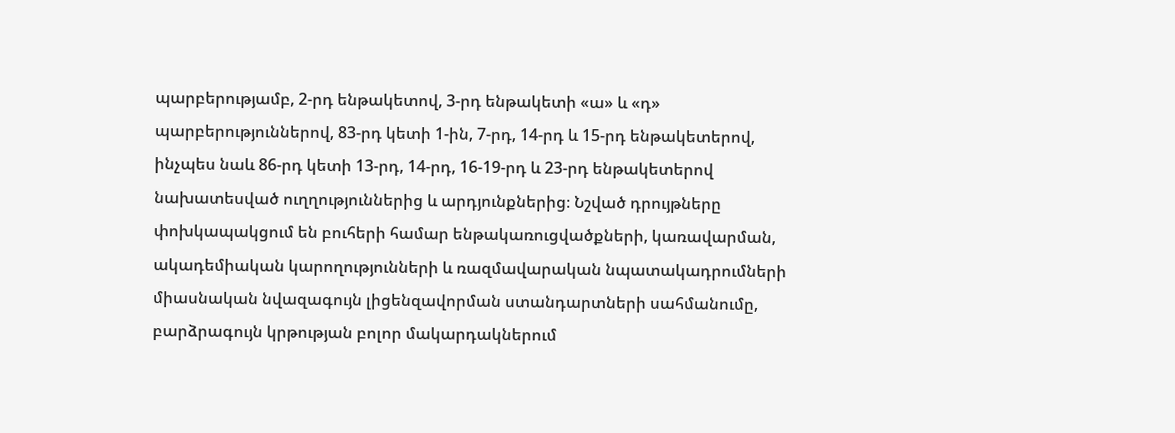պարբերությամբ, 2-րդ ենթակետով, 3-րդ ենթակետի «ա» և «դ» պարբերություններով, 83-րդ կետի 1-ին, 7-րդ, 14-րդ և 15-րդ ենթակետերով, ինչպես նաև 86-րդ կետի 13-րդ, 14-րդ, 16-19-րդ և 23-րդ ենթակետերով նախատեսված ուղղություններից և արդյունքներից։ Նշված դրույթները փոխկապակցում են բուհերի համար ենթակառուցվածքների, կառավարման, ակադեմիական կարողությունների և ռազմավարական նպատակադրումների միասնական նվազագույն լիցենզավորման ստանդարտների սահմանումը, բարձրագույն կրթության բոլոր մակարդակներում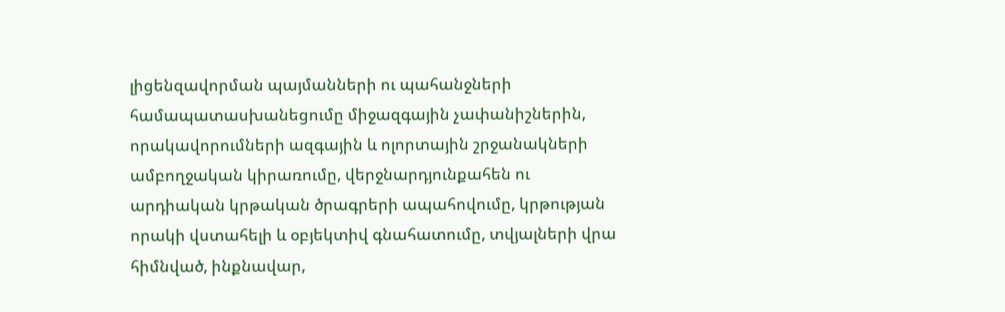լիցենզավորման պայմանների ու պահանջների համապատասխանեցումը միջազգային չափանիշներին, որակավորումների ազգային և ոլորտային շրջանակների ամբողջական կիրառումը, վերջնարդյունքահեն ու արդիական կրթական ծրագրերի ապահովումը, կրթության որակի վստահելի և օբյեկտիվ գնահատումը, տվյալների վրա հիմնված, ինքնավար,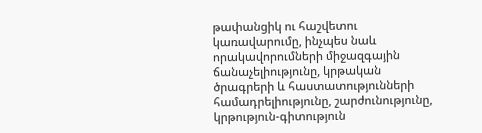թափանցիկ ու հաշվետու կառավարումը, ինչպես նաև որակավորումների միջազգային ճանաչելիությունը, կրթական ծրագրերի և հաստատությունների համադրելիությունը, շարժունությունը, կրթություն-գիտություն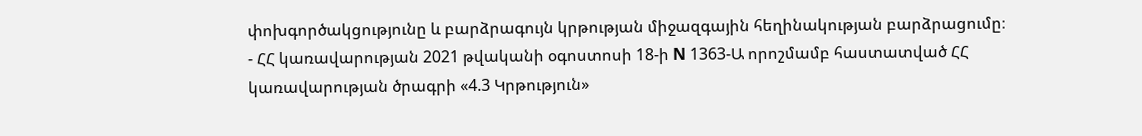փոխգործակցությունը և բարձրագույն կրթության միջազգային հեղինակության բարձրացումը։
- ՀՀ կառավարության 2021 թվականի օգոստոսի 18-ի N 1363-Ա որոշմամբ հաստատված ՀՀ կառավարության ծրագրի «4.3 Կրթություն»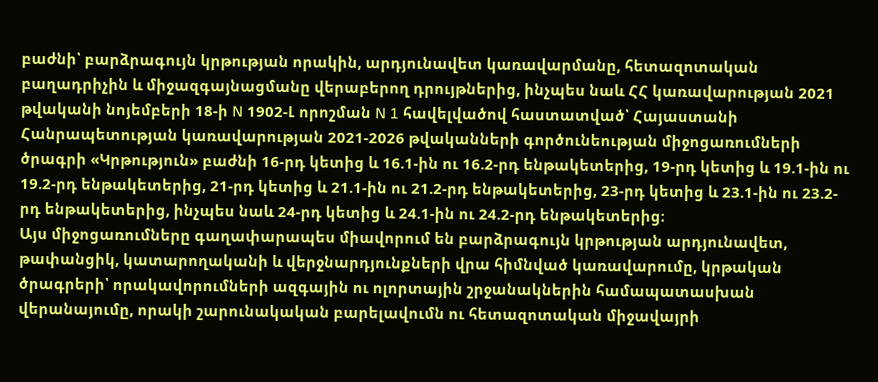բաժնի՝ բարձրագույն կրթության որակին, արդյունավետ կառավարմանը, հետազոտական բաղադրիչին և միջազգայնացմանը վերաբերող դրույթներից, ինչպես նաև ՀՀ կառավարության 2021 թվականի նոյեմբերի 18-ի N 1902-Լ որոշման N 1 հավելվածով հաստատված՝ Հայաստանի Հանրապետության կառավարության 2021-2026 թվականների գործունեության միջոցառումների ծրագրի «Կրթություն» բաժնի 16-րդ կետից և 16.1-ին ու 16.2-րդ ենթակետերից, 19-րդ կետից և 19.1-ին ու 19.2-րդ ենթակետերից, 21-րդ կետից և 21.1-ին ու 21.2-րդ ենթակետերից, 23-րդ կետից և 23.1-ին ու 23.2-րդ ենթակետերից, ինչպես նաև 24-րդ կետից և 24.1-ին ու 24.2-րդ ենթակետերից։
Այս միջոցառումները գաղափարապես միավորում են բարձրագույն կրթության արդյունավետ, թափանցիկ, կատարողականի և վերջնարդյունքների վրա հիմնված կառավարումը, կրթական ծրագրերի՝ որակավորումների ազգային ու ոլորտային շրջանակներին համապատասխան վերանայումը, որակի շարունակական բարելավումն ու հետազոտական միջավայրի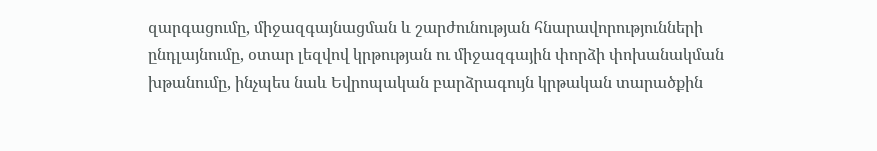զարգացումը, միջազգայնացման և շարժունության հնարավորությունների ընդլայնումը, օտար լեզվով կրթության ու միջազգային փորձի փոխանակման խթանումը, ինչպես նաև Եվրոպական բարձրագույն կրթական տարածքին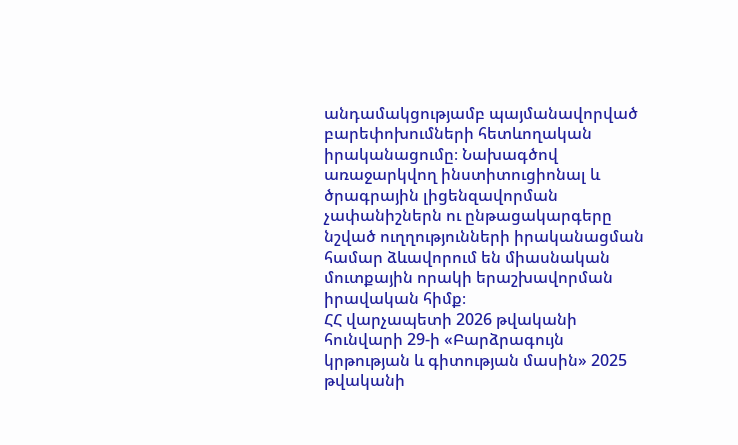անդամակցությամբ պայմանավորված բարեփոխումների հետևողական իրականացումը։ Նախագծով առաջարկվող ինստիտուցիոնալ և ծրագրային լիցենզավորման չափանիշներն ու ընթացակարգերը նշված ուղղությունների իրականացման համար ձևավորում են միասնական մուտքային որակի երաշխավորման իրավական հիմք։
ՀՀ վարչապետի 2026 թվականի հունվարի 29-ի «Բարձրագույն կրթության և գիտության մասին» 2025 թվականի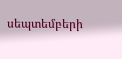սեպտեմբերի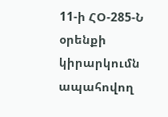11-ի ՀՕ-285-Ն օրենքի կիրարկումն ապահովող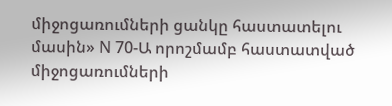միջոցառումների ցանկը հաստատելու մասին» N 70-Ա որոշմամբ հաստատված միջոցառումների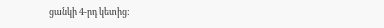ցանկի 4-րդ կետից: